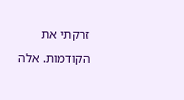זרקתי את הקודמות. אלה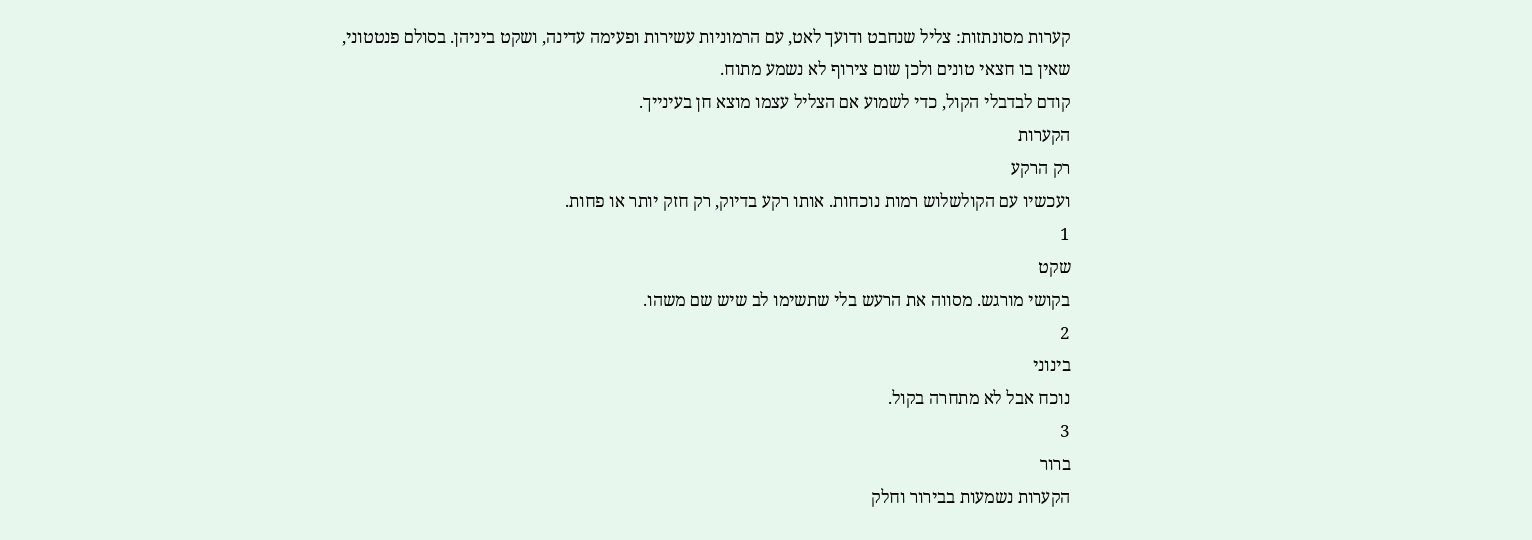קערות מסונתזות: צליל שנחבט ודועך לאט, עם הרמוניות עשירות ופעימה עדינה, ושקט ביניהן. בסולם פנטטוני, שאין בו חצאי טונים ולכן שום צירוף לא נשמע מתוח.
קודם לבדבלי הקול, כדי לשמוע אם הצליל עצמו מוצא חן בעינייך.
הקערות
רק הרקע
ועכשיו עם הקולשלוש רמות נוכחות. אותו רקע בדיוק, רק חזק יותר או פחות.
1
שקט
בקושי מורגש. מסווה את הרעש בלי שתשימו לב שיש שם משהו.
2
בינוני
נוכח אבל לא מתחרה בקול.
3
ברור
הקערות נשמעות בבירור וחלק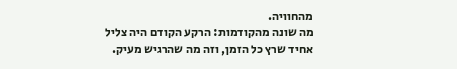מהחוויה.
מה שונה מהקודמות: הרקע הקודם היה צליל אחיד שרץ כל הזמן, וזה מה שהרגיש מעיק.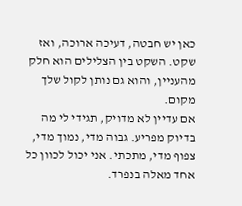כאן יש חבטה, דעיכה ארוכה, ואז שקט. השקט בין הצלילים הוא חלק מהעניין, והוא גם נותן לקול שלך מקום.
אם עדיין לא מדויק, תגידי לי מה בדיוק מפריע. גבוה מדי, נמוך מדי, צפוף מדי, מתכתי. אני יכול לכוון כל אחד מאלה בנפרד.